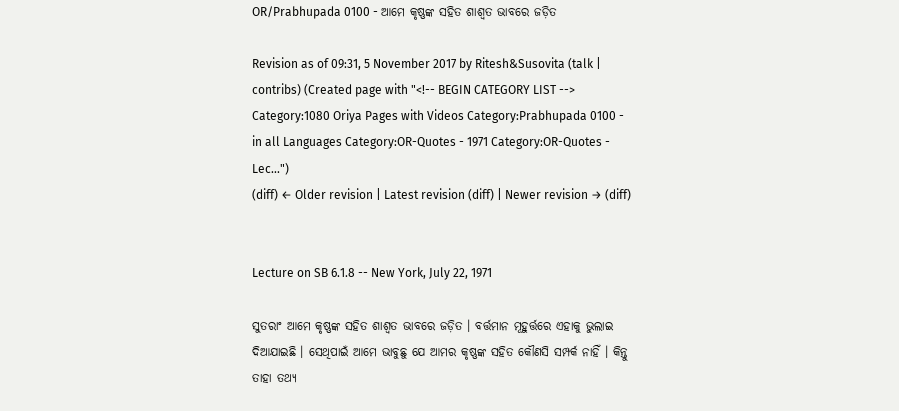OR/Prabhupada 0100 - ଆମେ କୃଷ୍ଣଙ୍କ ସହିତ ଶାଶ୍ଵତ ଭାବରେ ଜଡ଼ିତ

Revision as of 09:31, 5 November 2017 by Ritesh&Susovita (talk | contribs) (Created page with "<!-- BEGIN CATEGORY LIST --> Category:1080 Oriya Pages with Videos Category:Prabhupada 0100 - in all Languages Category:OR-Quotes - 1971 Category:OR-Quotes - Lec...")
(diff) ← Older revision | Latest revision (diff) | Newer revision → (diff)


Lecture on SB 6.1.8 -- New York, July 22, 1971

ସୁତରାଂ ଆମେ କୃଷ୍ଣଙ୍କ ସହିତ ଶାଶ୍ଵତ ଭାବରେ ଜଡ଼ିତ । ବର୍ତ୍ତମାନ ମୂହୁର୍ତ୍ତରେ ଏହାକୁ ଭୁଲାଇ ଦିଆଯାଇଛି । ସେଥିପାଇଁ ଆମେ ଭାବୁଛୁ ଯେ ଆମର କୃଷ୍ଣଙ୍କ ସହିତ କୌଣସି ସମ୍ପର୍କ ନାହିଁ । କିନ୍ତୁ ତାହା ତଥ୍ୟ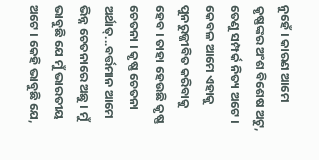ନୁହେଁ । କାରଣ ଆମେ କୃଷ୍ଣଙ୍କର ଅଂଶ ବିଶେଷ ଅଟୁ, ତେଣୁ ସମ୍ପର୍କ ନିତ୍ୟ ଅଟେ । କେବଳ ଆମେ ଏହାକୁ ପୁନରୁଜ୍ଜୀବିତ କରିବାକୁ ହେବ । ତାହା ହେଉଛି କୃଷ୍ଣ ଚେତନା । କୃଷ୍ଣ ଚେତନା ଅର୍ଥାତ୍...ବର୍ତ୍ତମାନ ଆମେ ଭିନ୍ନ ଚେତନାରେ ଅଛୁ । ମୁଁ ଭାବୁଛି ଯେ ମୁଁ ଭାରତୀୟ ଅଟେ । କେହି ଭାବୁଛି ଯେ,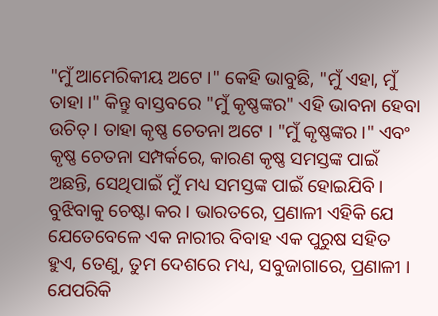"ମୁଁ ଆମେରିକୀୟ ଅଟେ ।" କେହି ଭାବୁଛି, "ମୁଁ ଏହା, ମୁଁ ତାହା ।" କିନ୍ତୁ ବାସ୍ତବରେ "ମୁଁ କୃଷ୍ଣଙ୍କର" ଏହି ଭାବନା ହେବା ଉଚିତ୍ । ତାହା କୃଷ୍ଣ ଚେତନା ଅଟେ । "ମୁଁ କୃଷ୍ଣଙ୍କର ।" ଏବଂ କୃଷ୍ଣ ଚେତନା ସମ୍ପର୍କରେ, କାରଣ କୃଷ୍ଣ ସମସ୍ତଙ୍କ ପାଇଁ ଅଛନ୍ତି, ସେଥିପାଇଁ ମୁଁ ମଧ୍ୟ ସମସ୍ତଙ୍କ ପାଇଁ ହୋଇଯିବି । ବୁଝିବାକୁ ଚେଷ୍ଟା କର । ଭାରତରେ, ପ୍ରଣାଳୀ ଏହିକି ଯେ ଯେତେବେଳେ ଏକ ନାରୀର ବିବାହ ଏକ ପୁରୁଷ ସହିତ ହୁଏ, ତେଣୁ, ତୁମ ଦେଶରେ ମଧ୍ୟ, ସବୁଜାଗାରେ, ପ୍ରଣାଳୀ । ଯେପରିକି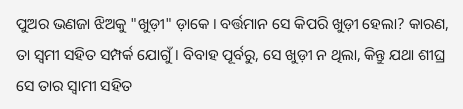ପୁଅର ଭଣଜା ଝିଅକୁ "ଖୁଡ଼ୀ" ଡ଼ାକେ । ବର୍ତ୍ତମାନ ସେ କିପରି ଖୁଡ଼ୀ ହେଲା? କାରଣ, ତା ସ୍ଵମୀ ସହିତ ସମ୍ପର୍କ ଯୋଗୁଁ । ବିବାହ ପୂର୍ବରୁ, ସେ ଖୁଡ଼ୀ ନ ଥିଲା, କିନ୍ତୁ ଯଥା ଶୀଘ୍ର ସେ ତାର ସ୍ଵାମୀ ସହିତ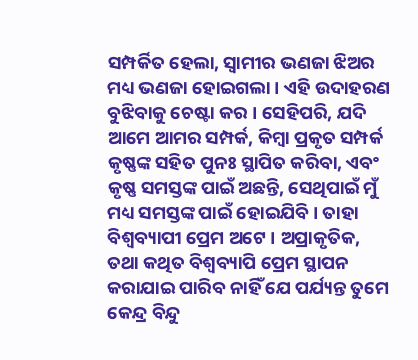ସମ୍ପର୍କିତ ହେଲା, ସ୍ଵାମୀର ଭଣଜା ଝିଅର ମଧ୍ୟ ଭଣଜା ହୋଇଗଲା । ଏହି ଉଦାହରଣ ବୁଝିବାକୁ ଚେଷ୍ଟା କର । ସେହିପରି, ଯଦି ଆମେ ଆମର ସମ୍ପର୍କ, କିମ୍ଵା ପ୍ରକୃତ ସମ୍ପର୍କ କୃଷ୍ଣଙ୍କ ସହିତ ପୁନଃ ସ୍ଥାପିତ କରିବା, ଏବଂ କୃଷ୍ଣ ସମସ୍ତଙ୍କ ପାଇଁ ଅଛନ୍ତି, ସେଥିପାଇଁ ମୁଁ ମଧ୍ୟ ସମସ୍ତଙ୍କ ପାଇଁ ହୋଇଯିବି । ତାହା ବିଶ୍ଵବ୍ୟାପୀ ପ୍ରେମ ଅଟେ । ଅପ୍ରାକୃତିକ, ତଥା କଥିତ ବିଶ୍ଵବ୍ୟାପି ପ୍ରେମ ସ୍ଥାପନ କରାଯାଇ ପାରିବ ନାହିଁ ଯେ ପର୍ଯ୍ୟନ୍ତ ତୁମେ କେନ୍ଦ୍ର ବିନ୍ଦୁ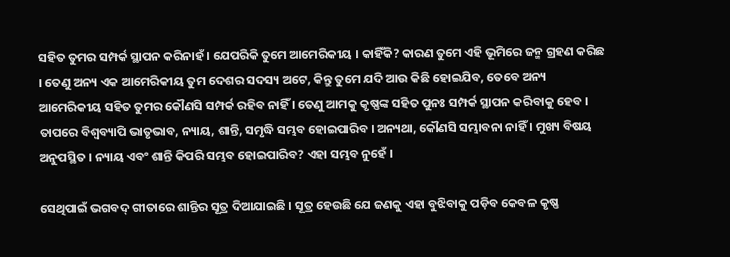ସହିତ ତୁମର ସମ୍ପର୍କ ସ୍ଥାପନ କରିନାହଁ । ଯେପରିକି ତୁମେ ଆମେରିକୀୟ । କାହିଁକି? କାରଣ ତୁମେ ଏହି ଭୂମିରେ ଜନ୍ମ ଗ୍ରହଣ କରିଛ । ତେଣୁ ଅନ୍ୟ ଏକ ଆମେରିକୀୟ ତୁମ ଦେଶର ସଦସ୍ୟ ଅଟେ, କିନ୍ତୁ ତୁମେ ଯଦି ଆଉ କିଛି ହୋଇଯିବ, ତେବେ ଅନ୍ୟ ଆମେରିକୀୟ ସହିତ ତୁମର କୌଣସି ସମ୍ପର୍କ ରହିବ ନାହିଁ । ତେଣୁ ଆମକୁ କୃଷ୍ଣଙ୍କ ସହିତ ପୁନଃ ସମ୍ପର୍କ ସ୍ଥାପନ କରିବାକୁ ହେବ । ତାପରେ ବିଶ୍ଵବ୍ୟାପି ଭାତୃଭାବ, ନ୍ୟାୟ, ଶାନ୍ତି, ସମୃଦ୍ଧି ସମ୍ଭବ ହୋଇପାରିବ । ଅନ୍ୟଥା, କୌଣସି ସମ୍ଭାବନା ନାହିଁ । ମୁଖ୍ୟ ବିଷୟ ଅନୁପସ୍ଥିତ । ନ୍ୟାୟ ଏବଂ ଶାନ୍ତି କିପରି ସମ୍ଭବ ହୋଇପାରିବ? ଏହା ସମ୍ଭବ ନୁହେଁ ।

ସେଥିପାଇଁ ଭଗବଦ୍ ଗୀତାରେ ଶାନ୍ତିର ସୂତ୍ର ଦିଆଯାଇଛି । ସୂତ୍ର ହେଉଛି ଯେ ଜଣକୁ ଏହା ବୁଝିବାକୁ ପଡ଼ିବ କେବଳ କୃଷ୍ଣ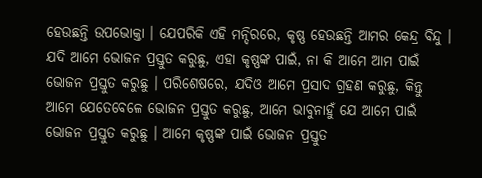ହେଉଛନ୍ତି ଉପଭୋକ୍ତା । ଯେପରିକି ଏହି ମନ୍ଦିରରେ, କୃଷ୍ଣ ହେଉଛନ୍ତି ଆମର କେନ୍ଦ୍ର ବିନ୍ଦୁ । ଯଦି ଆମେ ଭୋଜନ ପ୍ରସ୍ତୁତ କରୁଛୁ, ଏହା କୃଷ୍ଣଙ୍କ ପାଇଁ, ନା କି ଆମେ ଆମ ପାଇଁ ଭୋଜନ ପ୍ରସ୍ତୁତ କରୁଛୁ । ପରିଶେଷରେ, ଯଦିଓ ଆମେ ପ୍ରସାଦ ଗ୍ରହଣ କରୁଛୁ, କିନ୍ତୁ ଆମେ ଯେତେବେଳେ ଭୋଜନ ପ୍ରସ୍ତୁତ କରୁଛୁ, ଆମେ ଭାବୁନାହୁଁ ଯେ ଆମେ ପାଇଁ ଭୋଜନ ପ୍ରସ୍ତୁତ କରୁଛୁ । ଆମେ କୃଷ୍ଣଙ୍କ ପାଇଁ ଭୋଜନ ପ୍ରସ୍ତୁତ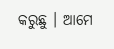କରୁଛୁ । ଆମେ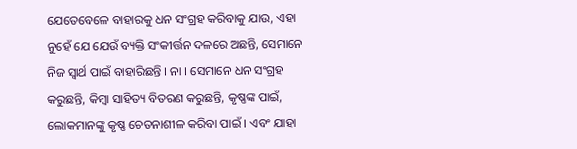ଯେତେବେଳେ ବାହାରକୁ ଧନ ସଂଗ୍ରହ କରିବାକୁ ଯାଉ, ଏହା ନୁହେଁ ଯେ ଯେଉଁ ବ୍ୟକ୍ତି ସଂକୀର୍ତ୍ତନ ଦଳରେ ଅଛନ୍ତି, ସେମାନେ ନିଜ ସ୍ଵାର୍ଥ ପାଇଁ ବାହାରିଛନ୍ତି । ନା । ସେମାନେ ଧନ ସଂଗ୍ରହ କରୁଛନ୍ତି, କିମ୍ବା ସାହିତ୍ୟ ବିତରଣ କରୁଛନ୍ତି, କୃଷ୍ଣଙ୍କ ପାଇଁ, ଲୋକମାନଙ୍କୁ କୃଷ୍ଣ ଚେତନାଶୀଳ କରିବା ପାଇଁ । ଏବଂ ଯାହା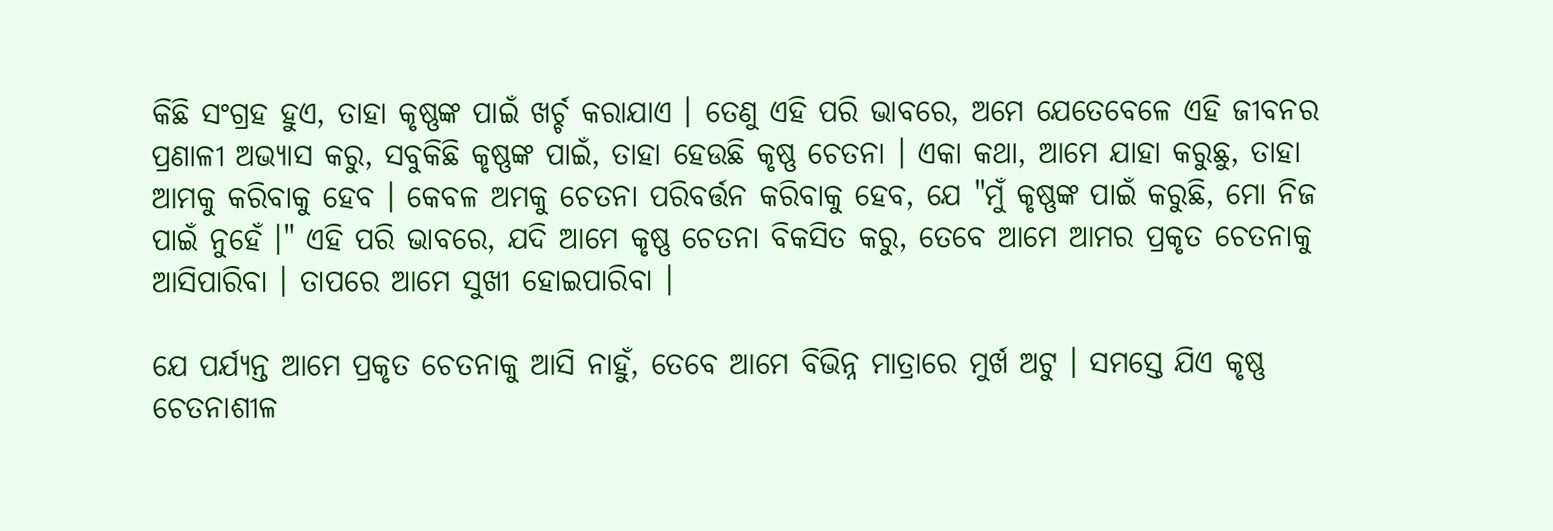କିଛି ସଂଗ୍ରହ ହୁଏ, ତାହା କୃଷ୍ଣଙ୍କ ପାଇଁ ଖର୍ଚ୍ଚ କରାଯାଏ । ତେଣୁ ଏହି ପରି ଭାବରେ, ଅମେ ଯେତେବେଳେ ଏହି ଜୀବନର ପ୍ରଣାଳୀ ଅଭ୍ୟାସ କରୁ, ସବୁକିଛି କୃଷ୍ଣଙ୍କ ପାଇଁ, ତାହା ହେଉଛି କୃଷ୍ଣ ଚେତନା । ଏକା କଥା, ଆମେ ଯାହା କରୁଛୁ, ତାହା ଆମକୁ କରିବାକୁ ହେବ । କେବଳ ଅମକୁ ଚେତନା ପରିବର୍ତ୍ତନ କରିବାକୁ ହେବ, ଯେ "ମୁଁ କୃଷ୍ଣଙ୍କ ପାଇଁ କରୁଛି, ମୋ ନିଜ ପାଇଁ ନୁହେଁ ।" ଏହି ପରି ଭାବରେ, ଯଦି ଆମେ କୃଷ୍ଣ ଚେତନା ବିକସିତ କରୁ, ତେବେ ଆମେ ଆମର ପ୍ରକୃତ ଚେତନାକୁ ଆସିପାରିବା । ତାପରେ ଆମେ ସୁଖୀ ହୋଇପାରିବା ।

ଯେ ପର୍ଯ୍ୟନ୍ତ ଆମେ ପ୍ରକୃତ ଚେତନାକୁ ଆସି ନାହୁଁ, ତେବେ ଆମେ ବିଭିନ୍ନ ମାତ୍ରାରେ ମୁର୍ଖ ଅଟୁ । ସମସ୍ତେ ଯିଏ କୃଷ୍ଣ ଚେତନାଶୀଳ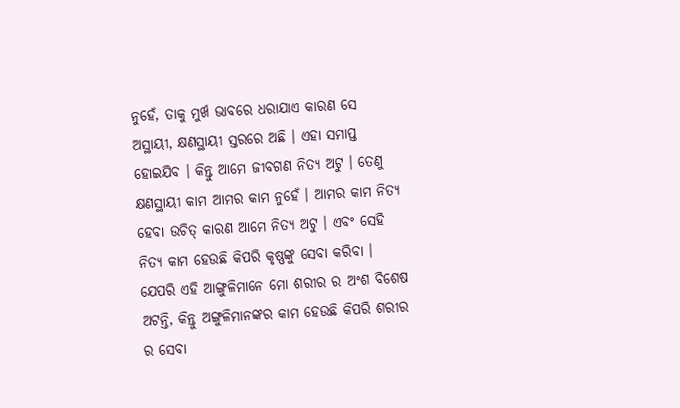ନୁହେଁ, ତାକୁ ମୁର୍ଖ ଭାବରେ ଧରାଯାଏ କାରଣ ସେ ଅସ୍ଥାୟୀ, କ୍ଷଣସ୍ଥାୟୀ ସ୍ତରରେ ଅଛି । ଏହା ସମାପ୍ତ ହୋଇଯିବ । କିନ୍ତୁ ଆମେ ଜୀବଗଣ ନିତ୍ୟ ଅଟୁ । ତେଣୁ କ୍ଷଣସ୍ଥାୟୀ କାମ ଆମର କାମ ନୁହେଁ । ଆମର କାମ ନିତ୍ୟ ହେବା ଉଚିତ୍ କାରଣ ଆମେ ନିତ୍ୟ ଅଟୁ । ଏବଂ ସେହି ନିତ୍ୟ କାମ ହେଉଛି କିପରି କୃଷ୍ଣଙ୍କୁ ସେବା କରିବା । ଯେପରି ଏହି ଆଙ୍ଗୁଳିମାନେ ମୋ ଶରୀର ର ଅଂଶ ବିଶେଷ ଅଟନ୍ତି, କିନ୍ତୁ ଅଙ୍ଗୁଳିମାନଙ୍କର କାମ ହେଉଛି କିପରି ଶରୀର ର ସେବା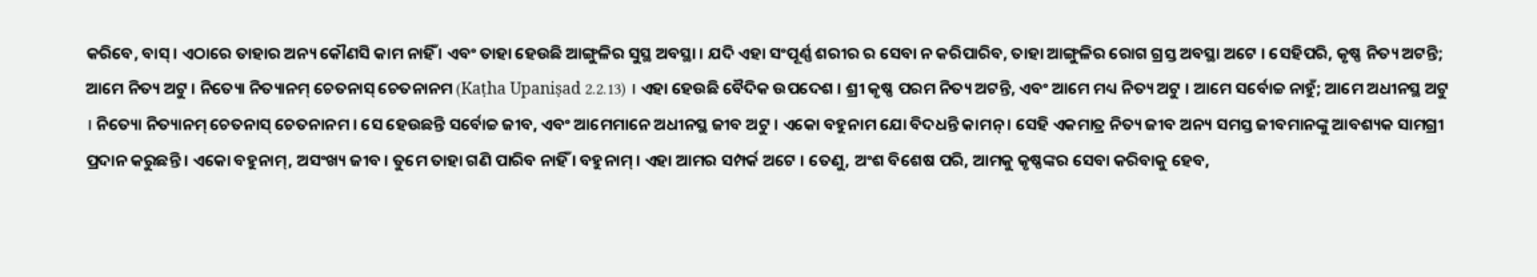କରିବେ, ବାସ୍ । ଏଠାରେ ତାହାର ଅନ୍ୟ କୌଣସି କାମ ନାହିଁ । ଏବଂ ତାହା ହେଉଛି ଆଙ୍ଗୁଳିର ସୁସ୍ଥ ଅବସ୍ଥା । ଯଦି ଏହା ସଂପୂର୍ଣ୍ଣ ଶରୀର ର ସେବା ନ କରିପାରିବ, ତାହା ଆଙ୍ଗୁଳିର ରୋଗ ଗ୍ରସ୍ତ ଅବସ୍ଥା ଅଟେ । ସେହିପରି, କୃଷ୍ଣ ନିତ୍ୟ ଅଟନ୍ତି; ଆମେ ନିତ୍ୟ ଅଟୁ । ନିତ୍ୟୋ ନିତ୍ୟାନମ୍ ଚେତନାସ୍ ଚେତନାନମ (Kaṭha Upaniṣad 2.2.13) । ଏହା ହେଉଛି ବୈଦିକ ଉପଦେଶ । ଶ୍ରୀ କୃଷ୍ଣ ପରମ ନିତ୍ୟ ଅଟନ୍ତି, ଏବଂ ଆମେ ମଧ୍ୟ ନିତ୍ୟ ଅଟୁ । ଆମେ ସର୍ବୋଚ୍ଚ ନାହୁଁ; ଆମେ ଅଧୀନସ୍ଥ ଅଟୁ । ନିତ୍ୟୋ ନିତ୍ୟାନମ୍ ଚେତନାସ୍ ଚେତନାନମ । ସେ ହେଉଛନ୍ତି ସର୍ବୋଚ୍ଚ ଜୀବ, ଏବଂ ଆମେମାନେ ଅଧୀନସ୍ଥ ଜୀବ ଅଟୁ । ଏକୋ ବହୁନାମ ଯୋ ବିଦଧନ୍ତି କାମନ୍ । ସେହି ଏକମାତ୍ର ନିତ୍ୟ ଜୀବ ଅନ୍ୟ ସମସ୍ତ ଜୀବମାନଙ୍କୁ ଆବଶ୍ୟକ ସାମଗ୍ରୀ ପ୍ରଦାନ କରୁଛନ୍ତି । ଏକୋ ବହୁନାମ୍, ଅସଂଖ୍ୟ ଜୀବ । ତୁମେ ତାହା ଗଣି ପାରିବ ନାହିଁ । ବହୁନାମ୍ । ଏହା ଆମର ସମ୍ପର୍କ ଅଟେ । ତେଣୁ, ଅଂଶ ବିଶେଷ ପରି, ଆମକୁ କୃଷ୍ଣଙ୍କର ସେବା କରିବାକୁ ହେବ,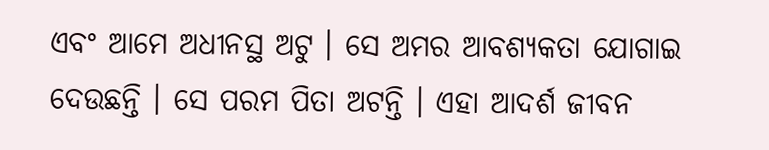ଏବଂ ଆମେ ଅଧୀନସ୍ଥ ଅଟୁ । ସେ ଅମର ଆବଶ୍ୟକତା ଯୋଗାଇ ଦେଉଛନ୍ତି । ସେ ପରମ ପିତା ଅଟନ୍ତି । ଏହା ଆଦର୍ଶ ଜୀବନ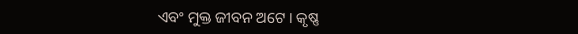ଏବଂ ମୁକ୍ତ ଜୀବନ ଅଟେ । କୃଷ୍ଣ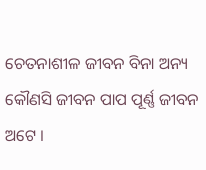ଚେତନାଶୀଳ ଜୀବନ ବିନା ଅନ୍ୟ କୌଣସି ଜୀବନ ପାପ ପୂର୍ଣ୍ଣ ଜୀବନ ଅଟେ ।